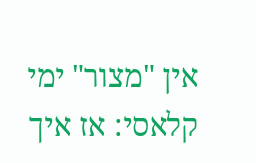אין "מצור" ימי קלאסי: אז איך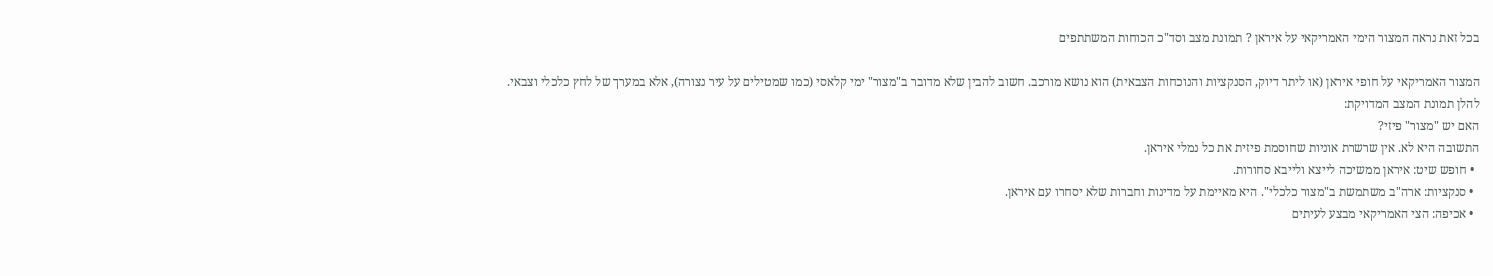בכל זאת נראה המצור הימי האמריקאי על איראן ? תמונת מצב וסד"כ הכוחות המשתתפים

המצור האמריקאי על חופי איראן (או ליתר דיוק, הסנקציות והנוכחות הצבאית) הוא נושא מורכב. חשוב להבין שלא מדובר ב"מצור" ימי קלאסי (כמו שמטילים על עיר נצורה), אלא במערך של לחץ כלכלי וצבאי.
להלן תמונת המצב המדויקת:
האם יש "מצור" פיזי?
התשובה היא לא. אין שרשרת אוניות שחוסמת פיזית את כל נמלי איראן.
  • חופש שיט: איראן ממשיכה לייצא ולייבא סחורות.
  • סנקציות: ארה"ב משתמשת ב"מצור כלכלי". היא מאיימת על מדינות וחברות שלא יסחרו עם איראן.
  • אכיפה: הצי האמריקאי מבצע לעיתים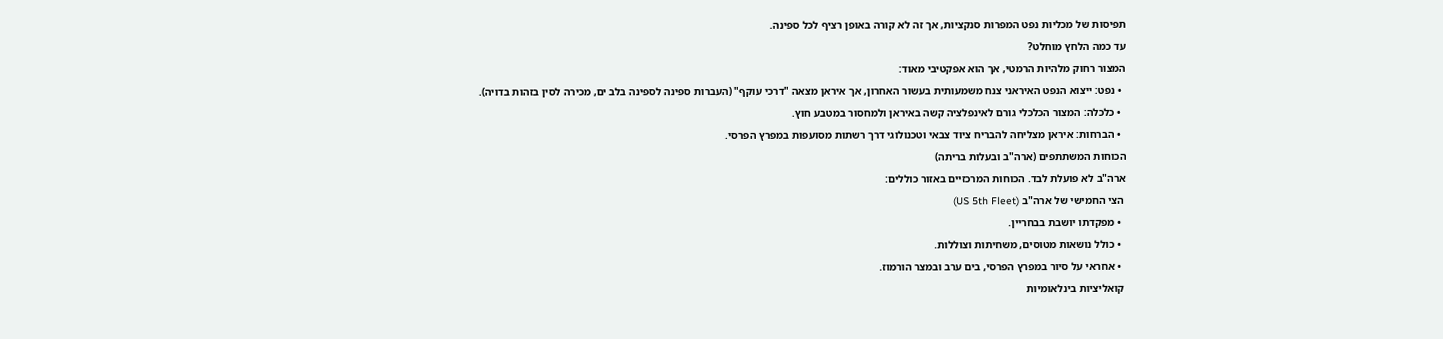תפיסות של מכליות נפט המפרות סנקציות, אך זה לא קורה באופן רציף לכל ספינה.
עד כמה הלחץ מוחלט?
המצור רחוק מלהיות הרמטי, אך הוא אפקטיבי מאוד:
  • נפט: ייצוא הנפט האיראני צנח משמעותית בעשור האחרון, אך איראן מצאה "דרכי עוקף" (העברות ספינה לספינה בלב ים, מכירה לסין בזהות בדויה).
  • כלכלה: המצור הכלכלי גורם לאינפלציה קשה באיראן ולמחסור במטבע חוץ.
  • הברחות: איראן מצליחה להבריח ציוד צבאי וטכנולוגי דרך רשתות מסועפות במפרץ הפרסי.
הכוחות המשתתפים (ארה"ב ובעלות בריתה)
ארה"ב לא פועלת לבד. הכוחות המרכזיים באזור כוללים:
 הצי החמישי של ארה"ב (US 5th Fleet)
  • מפקדתו יושבת בבחריין.
  • כולל נושאות מטוסים, משחיתות וצוללות.
  • אחראי על סיור במפרץ הפרסי, בים ערב ובמצר הורמוז.
 קואליציות בינלאומיות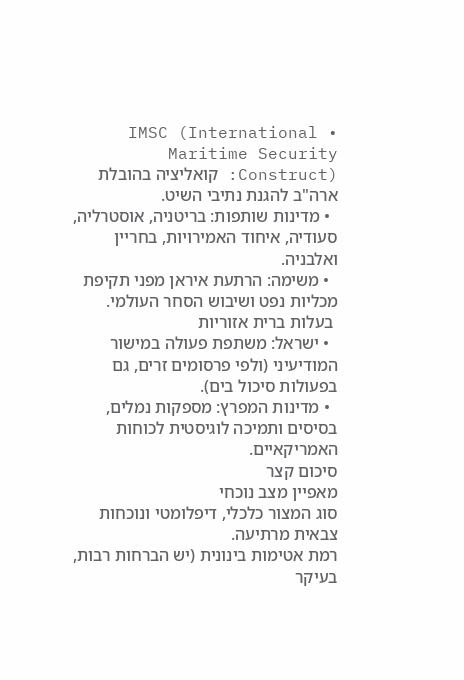• IMSC (International Maritime Security Construct): קואליציה בהובלת ארה"ב להגנת נתיבי השיט.
  • מדינות שותפות: בריטניה, אוסטרליה, סעודיה, איחוד האמירויות, בחריין ואלבניה.
  • משימה: הרתעת איראן מפני תקיפת מכליות נפט ושיבוש הסחר העולמי.
 בעלות ברית אזוריות
  • ישראל: משתפת פעולה במישור המודיעיני (ולפי פרסומים זרים, גם בפעולות סיכול בים).
  • מדינות המפרץ: מספקות נמלים, בסיסים ותמיכה לוגיסטית לכוחות האמריקאיים.
סיכום קצר
מאפיין מצב נוכחי
סוג המצור כלכלי, דיפלומטי ונוכחות צבאית מרתיעה.
רמת אטימות בינונית (יש הברחות רבות, בעיקר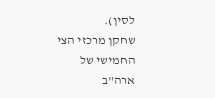לסין).
שחקן מרכזי הצי החמישי של ארה"ב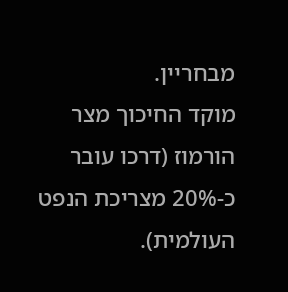מבחריין.
מוקד החיכוך מצר הורמוז (דרכו עובר כ-20% מצריכת הנפט העולמית).